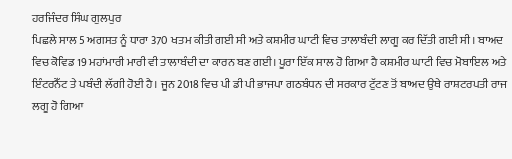ਹਰਜਿੰਦਰ ਸਿੰਘ ਗੁਲਪੁਰ
ਪਿਛਲੇ ਸਾਲ 5 ਅਗਸਤ ਨੂੰ ਧਾਰਾ 370 ਖਤਮ ਕੀਤੀ ਗਈ ਸੀ ਅਤੇ ਕਸ਼ਮੀਰ ਘਾਟੀ ਵਿਚ ਤਾਲਾਬੰਦੀ ਲਾਗੂ ਕਰ ਦਿੱਤੀ ਗਈ ਸੀ। ਬਾਅਦ ਵਿਚ ਕੋਵਿਡ 19 ਮਹਾਂਮਾਰੀ ਮਾਰੀ ਵੀ ਤਾਲਾਬੰਦੀ ਦਾ ਕਾਰਨ ਬਣ ਗਈ। ਪੂਰਾ ਇੱਕ ਸਾਲ ਹੋ ਗਿਆ ਹੈ ਕਸ਼ਮੀਰ ਘਾਟੀ ਵਿਚ ਮੋਬਾਇਲ ਅਤੇ ਇੰਟਰਨੈੱਟ ਤੇ ਪਬੰਦੀ ਲੱਗੀ ਹੋਈ ਹੈ। ਜੂਨ 2018 ਵਿਚ ਪੀ ਡੀ ਪੀ ਭਾਜਪਾ ਗਠਬੰਧਨ ਦੀ ਸਰਕਾਰ ਟੁੱਟਣ ਤੋਂ ਬਾਅਦ ਉਥੇ ਰਾਸ਼ਟਰਪਤੀ ਰਾਜ ਲਗੂ ਹੋ ਗਿਆ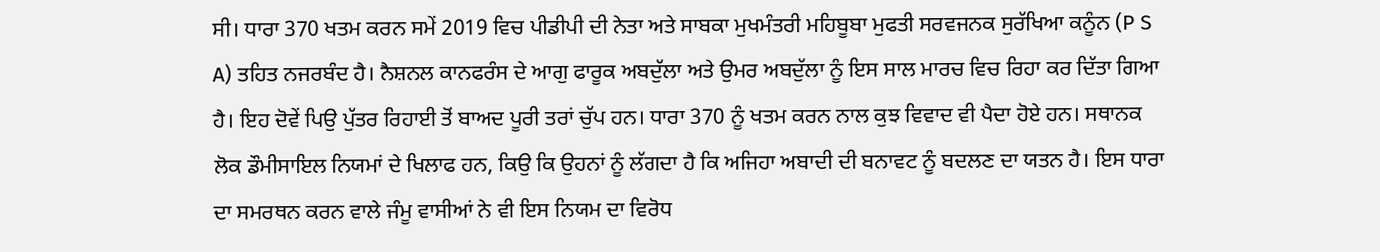ਸੀ। ਧਾਰਾ 370 ਖਤਮ ਕਰਨ ਸਮੇਂ 2019 ਵਿਚ ਪੀਡੀਪੀ ਦੀ ਨੇਤਾ ਅਤੇ ਸਾਬਕਾ ਮੁਖਮੰਤਰੀ ਮਹਿਬੂਬਾ ਮੁਫਤੀ ਸਰਵਜਨਕ ਸੁਰੱਖਿਆ ਕਨੂੰਨ (P S A) ਤਹਿਤ ਨਜਰਬੰਦ ਹੈ। ਨੈਸ਼ਨਲ ਕਾਨਫਰੰਸ ਦੇ ਆਗੁ ਫਾਰੂਕ ਅਬਦੁੱਲਾ ਅਤੇ ਉਮਰ ਅਬਦੁੱਲਾ ਨੂੰ ਇਸ ਸਾਲ ਮਾਰਚ ਵਿਚ ਰਿਹਾ ਕਰ ਦਿੱਤਾ ਗਿਆ ਹੈ। ਇਹ ਦੋਵੇਂ ਪਿਉ ਪੁੱਤਰ ਰਿਹਾਈ ਤੋਂ ਬਾਅਦ ਪੂਰੀ ਤਰਾਂ ਚੁੱਪ ਹਨ। ਧਾਰਾ 370 ਨੂੰ ਖਤਮ ਕਰਨ ਨਾਲ ਕੁਝ ਵਿਵਾਦ ਵੀ ਪੈਦਾ ਹੋਏ ਹਨ। ਸਥਾਨਕ ਲੋਕ ਡੌਮੀਸਾਇਲ ਨਿਯਮਾਂ ਦੇ ਖਿਲਾਫ ਹਨ, ਕਿਉ ਕਿ ਉਹਨਾਂ ਨੂੰ ਲੱਗਦਾ ਹੈ ਕਿ ਅਜਿਹਾ ਅਬਾਦੀ ਦੀ ਬਨਾਵਟ ਨੂੰ ਬਦਲਣ ਦਾ ਯਤਨ ਹੈ। ਇਸ ਧਾਰਾ ਦਾ ਸਮਰਥਨ ਕਰਨ ਵਾਲੇ ਜੰਮੂ ਵਾਸੀਆਂ ਨੇ ਵੀ ਇਸ ਨਿਯਮ ਦਾ ਵਿਰੋਧ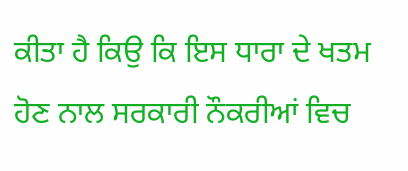ਕੀਤਾ ਹੈ ਕਿਉ ਕਿ ਇਸ ਧਾਰਾ ਦੇ ਖਤਮ ਹੋਣ ਨਾਲ ਸਰਕਾਰੀ ਨੌਕਰੀਆਂ ਵਿਚ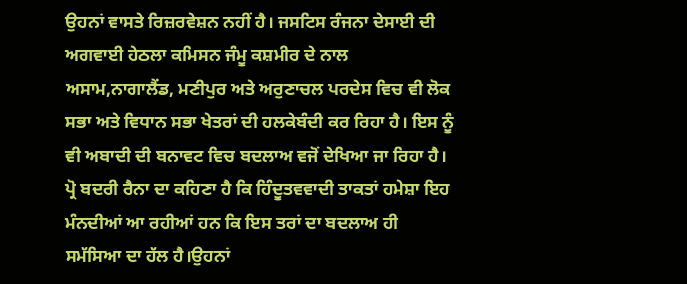ਉਹਨਾਂ ਵਾਸਤੇ ਰਿਜ਼ਰਵੇਸ਼ਨ ਨਹੀਂ ਹੈ। ਜਸਟਿਸ ਰੰਜਨਾ ਦੇਸਾਈ ਦੀ ਅਗਵਾਈ ਹੇਠਲਾ ਕਮਿਸਨ ਜੰਮੂ ਕਸ਼ਮੀਰ ਦੇ ਨਾਲ ਅਸਾਮ,ਨਾਗਾਲੈਂਡ, ਮਣੀਪੁਰ ਅਤੇ ਅਰੁਣਾਚਲ ਪਰਦੇਸ ਵਿਚ ਵੀ ਲੋਕ ਸਭਾ ਅਤੇ ਵਿਧਾਨ ਸਭਾ ਖੇਤਰਾਂ ਦੀ ਹਲਕੇਬੰਦੀ ਕਰ ਰਿਹਾ ਹੈ। ਇਸ ਨੂੰ ਵੀ ਅਬਾਦੀ ਦੀ ਬਨਾਵਟ ਵਿਚ ਬਦਲਾਅ ਵਜੋਂ ਦੇਖਿਆ ਜਾ ਰਿਹਾ ਹੈ। ਪ੍ਰੋ ਬਦਰੀ ਰੈਨਾ ਦਾ ਕਹਿਣਾ ਹੈ ਕਿ ਹਿੰਦੂਤਵਵਾਦੀ ਤਾਕਤਾਂ ਹਮੇਸ਼ਾ ਇਹ ਮੰਨਦੀਆਂ ਆ ਰਹੀਆਂ ਹਨ ਕਿ ਇਸ ਤਰਾਂ ਦਾ ਬਦਲਾਅ ਹੀ ਸਮੱਸਿਆ ਦਾ ਹੱਲ ਹੈ।ਉਹਨਾਂ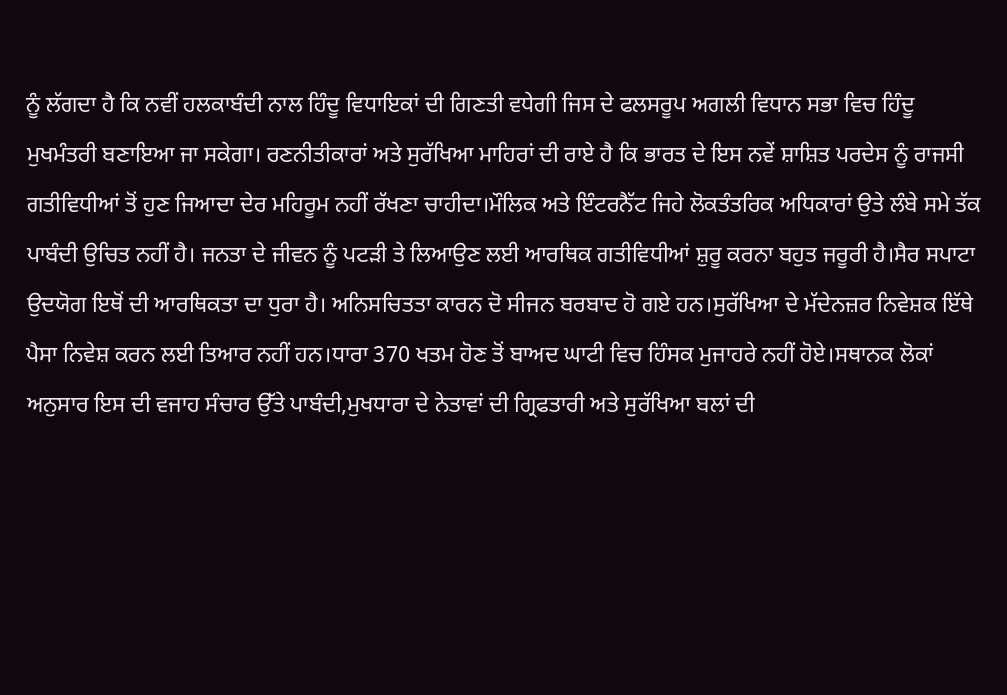ਨੂੰ ਲੱਗਦਾ ਹੈ ਕਿ ਨਵੀਂ ਹਲਕਾਬੰਦੀ ਨਾਲ ਹਿੰਦੂ ਵਿਧਾਇਕਾਂ ਦੀ ਗਿਣਤੀ ਵਧੇਗੀ ਜਿਸ ਦੇ ਫਲਸਰੂਪ ਅਗਲੀ ਵਿਧਾਨ ਸਭਾ ਵਿਚ ਹਿੰਦੂ ਮੁਖਮੰਤਰੀ ਬਣਾਇਆ ਜਾ ਸਕੇਗਾ। ਰਣਨੀਤੀਕਾਰਾਂ ਅਤੇ ਸੁਰੱਖਿਆ ਮਾਹਿਰਾਂ ਦੀ ਰਾਏ ਹੈ ਕਿ ਭਾਰਤ ਦੇ ਇਸ ਨਵੇਂ ਸ਼ਾਸ਼ਿਤ ਪਰਦੇਸ ਨੂੰ ਰਾਜਸੀ ਗਤੀਵਿਧੀਆਂ ਤੋਂ ਹੁਣ ਜਿਆਦਾ ਦੇਰ ਮਹਿਰੂਮ ਨਹੀਂ ਰੱਖਣਾ ਚਾਹੀਦਾ।ਮੌਲਿਕ ਅਤੇ ਇੰਟਰਨੈੱਟ ਜਿਹੇ ਲੋਕਤੰਤਰਿਕ ਅਧਿਕਾਰਾਂ ਉਤੇ ਲੰਬੇ ਸਮੇ ਤੱਕ ਪਾਬੰਦੀ ਉਚਿਤ ਨਹੀਂ ਹੈ। ਜਨਤਾ ਦੇ ਜੀਵਨ ਨੂੰ ਪਟੜੀ ਤੇ ਲਿਆਉਣ ਲਈ ਆਰਥਿਕ ਗਤੀਵਿਧੀਆਂ ਸ਼ੁਰੂ ਕਰਨਾ ਬਹੁਤ ਜਰੂਰੀ ਹੈ।ਸੈਰ ਸਪਾਟਾ ਉਦਯੋਗ ਇਥੋਂ ਦੀ ਆਰਥਿਕਤਾ ਦਾ ਧੁਰਾ ਹੈ। ਅਨਿਸਚਿਤਤਾ ਕਾਰਨ ਦੋ ਸੀਜਨ ਬਰਬਾਦ ਹੋ ਗਏ ਹਨ।ਸੁਰੱਖਿਆ ਦੇ ਮੱਦੇਨਜ਼ਰ ਨਿਵੇਸ਼ਕ ਇੱਥੇ ਪੈਸਾ ਨਿਵੇਸ਼ ਕਰਨ ਲਈ ਤਿਆਰ ਨਹੀਂ ਹਨ।ਧਾਰਾ 370 ਖਤਮ ਹੋਣ ਤੋਂ ਬਾਅਦ ਘਾਟੀ ਵਿਚ ਹਿੰਸਕ ਮੁਜਾਹਰੇ ਨਹੀਂ ਹੋਏ।ਸਥਾਨਕ ਲੋਕਾਂ ਅਨੁਸਾਰ ਇਸ ਦੀ ਵਜਾਹ ਸੰਚਾਰ ਉੱਤੇ ਪਾਬੰਦੀ,ਮੁਖਧਾਰਾ ਦੇ ਨੇਤਾਵਾਂ ਦੀ ਗ੍ਰਿਫਤਾਰੀ ਅਤੇ ਸੁਰੱਖਿਆ ਬਲਾਂ ਦੀ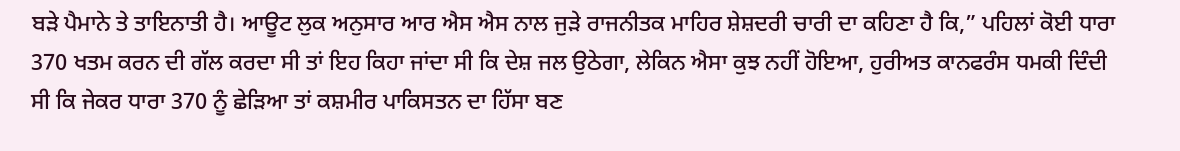ਬੜੇ ਪੈਮਾਨੇ ਤੇ ਤਾਇਨਾਤੀ ਹੈ। ਆਊਟ ਲੁਕ ਅਨੁਸਾਰ ਆਰ ਐਸ ਐਸ ਨਾਲ ਜੁੜੇ ਰਾਜਨੀਤਕ ਮਾਹਿਰ ਸ਼ੇਸ਼ਦਰੀ ਚਾਰੀ ਦਾ ਕਹਿਣਾ ਹੈ ਕਿ,” ਪਹਿਲਾਂ ਕੋਈ ਧਾਰਾ 370 ਖਤਮ ਕਰਨ ਦੀ ਗੱਲ ਕਰਦਾ ਸੀ ਤਾਂ ਇਹ ਕਿਹਾ ਜਾਂਦਾ ਸੀ ਕਿ ਦੇਸ਼ ਜਲ ਉਠੇਗਾ, ਲੇਕਿਨ ਐਸਾ ਕੁਝ ਨਹੀਂ ਹੋਇਆ, ਹੁਰੀਅਤ ਕਾਨਫਰੰਸ ਧਮਕੀ ਦਿੰਦੀ ਸੀ ਕਿ ਜੇਕਰ ਧਾਰਾ 370 ਨੂੰ ਛੇੜਿਆ ਤਾਂ ਕਸ਼ਮੀਰ ਪਾਕਿਸਤਨ ਦਾ ਹਿੱਸਾ ਬਣ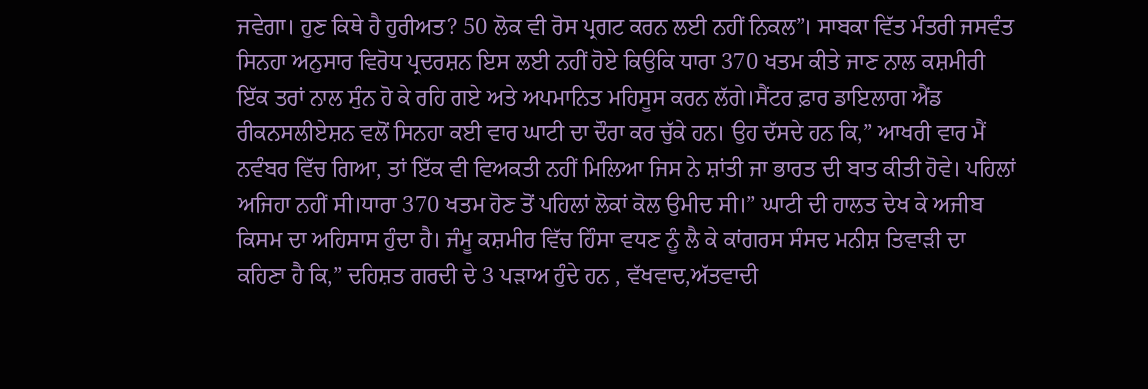ਜਵੇਗਾ। ਹੁਣ ਕਿਥੇ ਹੈ ਹੁਰੀਅਤ? 50 ਲੋਕ ਵੀ ਰੋਸ ਪ੍ਰਗਟ ਕਰਨ ਲਈ ਨਹੀਂ ਨਿਕਲ”। ਸਾਬਕਾ ਵਿੱਤ ਮੰਤਰੀ ਜਸਵੰਤ ਸਿਨਹਾ ਅਨੁਸਾਰ ਵਿਰੋਧ ਪ੍ਰਦਰਸ਼ਨ ਇਸ ਲਈ ਨਹੀਂ ਹੋਏ ਕਿਉਕਿ ਧਾਰਾ 370 ਖਤਮ ਕੀਤੇ ਜਾਣ ਨਾਲ ਕਸ਼ਮੀਰੀ ਇੱਕ ਤਰਾਂ ਨਾਲ ਸੁੰਨ ਹੋ ਕੇ ਰਹਿ ਗਏ ਅਤੇ ਅਪਮਾਨਿਤ ਮਹਿਸੂਸ ਕਰਨ ਲੱਗੇ।ਸੈਂਟਰ ਫ਼ਾਰ ਡਾਇਲਾਗ ਐਂਡ ਰੀਕਨਸਲੀਏਸ਼ਨ ਵਲੋਂ ਸਿਨਹਾ ਕਈ ਵਾਰ ਘਾਟੀ ਦਾ ਦੌਰਾ ਕਰ ਚੁੱਕੇ ਹਨ। ਉਹ ਦੱਸਦੇ ਹਨ ਕਿ,” ਆਖਰੀ ਵਾਰ ਮੈਂ ਨਵੰਬਰ ਵਿੱਚ ਗਿਆ, ਤਾਂ ਇੱਕ ਵੀ ਵਿਅਕਤੀ ਨਹੀਂ ਮਿਲਿਆ ਜਿਸ ਨੇ ਸ਼ਾਂਤੀ ਜਾ ਭਾਰਤ ਦੀ ਬਾਤ ਕੀਤੀ ਹੋਵੇ। ਪਹਿਲਾਂ ਅਜਿਹਾ ਨਹੀਂ ਸੀ।ਧਾਰਾ 370 ਖਤਮ ਹੋਣ ਤੋਂ ਪਹਿਲਾਂ ਲੋਕਾਂ ਕੋਲ ਉਮੀਦ ਸੀ।” ਘਾਟੀ ਦੀ ਹਾਲਤ ਦੇਖ ਕੇ ਅਜੀਬ ਕਿਸਮ ਦਾ ਅਹਿਸਾਸ ਹੁੰਦਾ ਹੈ। ਜੰਮੂ ਕਸ਼ਮੀਰ ਵਿੱਚ ਹਿੰਸਾ ਵਧਣ ਨੂੰ ਲੈ ਕੇ ਕਾਂਗਰਸ ਸੰਸਦ ਮਨੀਸ਼ ਤਿਵਾੜੀ ਦਾ ਕਹਿਣਾ ਹੈ ਕਿ,” ਦਹਿਸ਼ਤ ਗਰਦੀ ਦੇ 3 ਪੜਾਅ ਹੁੰਦੇ ਹਨ , ਵੱਖਵਾਦ,ਅੱਤਵਾਦੀ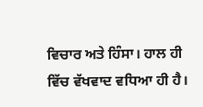ਵਿਚਾਰ ਅਤੇ ਹਿੰਸਾ। ਹਾਲ ਹੀ ਵਿੱਚ ਵੱਖਵਾਦ ਵਧਿਆ ਹੀ ਹੈ।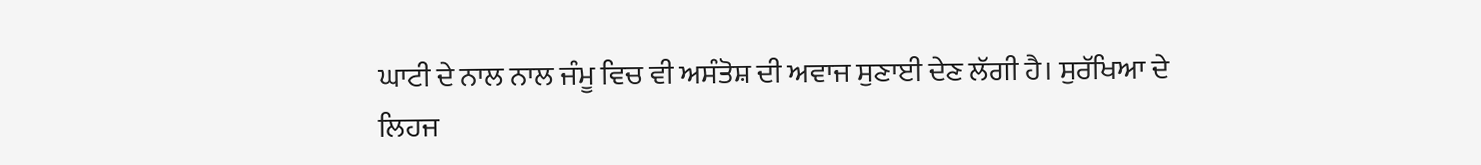ਘਾਟੀ ਦੇ ਨਾਲ ਨਾਲ ਜੰਮੂ ਵਿਚ ਵੀ ਅਸੰਤੋਸ਼ ਦੀ ਅਵਾਜ ਸੁਣਾਈ ਦੇਣ ਲੱਗੀ ਹੈ। ਸੁਰੱਖਿਆ ਦੇ ਲਿਹਜ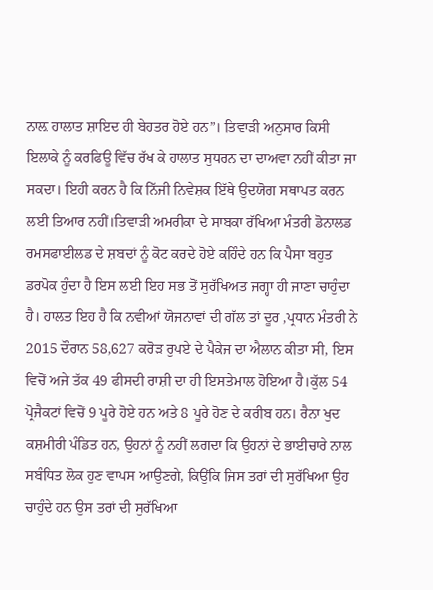ਨਾਲ਼ ਹਾਲਾਤ ਸ਼ਾਇਦ ਹੀ ਬੇਹਤਰ ਹੋਏ ਹਨ”। ਤਿਵਾੜੀ ਅਨੁਸਾਰ ਕਿਸੀ ਇਲਾਕੇ ਨੂੰ ਕਰਫਿਊ ਵਿੱਚ ਰੱਖ ਕੇ ਹਾਲਾਤ ਸੁਧਰਨ ਦਾ ਦਾਅਵਾ ਨਹੀਂ ਕੀਤਾ ਜਾ ਸਕਦਾ। ਇਹੀ ਕਰਨ ਹੈ ਕਿ ਨਿੱਜੀ ਨਿਵੇਸ਼ਕ ਇੱਥੇ ਉਦਯੋਗ ਸਥਾਪਤ ਕਰਨ ਲਈ ਤਿਆਰ ਨਹੀਂ।ਤਿਵਾੜੀ ਅਮਰੀਕਾ ਦੇ ਸਾਬਕਾ ਰੱਖਿਆ ਮੰਤਰੀ ਡੋਨਾਲਡ ਰਮਸਫਾਈਲਡ ਦੇ ਸ਼ਬਦਾਂ ਨੂੰ ਕੋਟ ਕਰਦੇ ਹੋਏ ਕਹਿੰਦੇ ਹਨ ਕਿ ਪੈਸਾ ਬਹੁਤ ਡਰਪੋਕ ਹੁੰਦਾ ਹੈ ਇਸ ਲਈ ਇਹ ਸਭ ਤੋਂ ਸੁਰੱਖਿਅਤ ਜਗ੍ਹਾ ਹੀ ਜਾਣਾ ਚਾਹੁੰਦਾ ਹੈ। ਹਾਲਤ ਇਹ ਹੈ ਕਿ ਨਵੀਆਂ ਯੋਜਨਾਵਾਂ ਦੀ ਗੱਲ ਤਾਂ ਦੂਰ ,ਪ੍ਰਧਾਨ ਮੰਤਰੀ ਨੇ 2015 ਦੌਰਾਨ 58,627 ਕਰੋੜ ਰੁਪਏ ਦੇ ਪੈਕੇਜ ਦਾ ਐਲਾਨ ਕੀਤਾ ਸੀ, ਇਸ ਵਿਚੋਂ ਅਜੇ ਤੱਕ 49 ਫੀਸਦੀ ਰਾਸ਼ੀ ਦਾ ਹੀ ਇਸਤੇਮਾਲ ਹੋਇਆ ਹੈ।ਕੁੱਲ 54 ਪ੍ਰੋਜੈਕਟਾਂ ਵਿਚੋਂ 9 ਪੂਰੇ ਹੋਏ ਹਨ ਅਤੇ 8 ਪੂਰੇ ਹੋਣ ਦੇ ਕਰੀਬ ਹਨ। ਰੈਨਾ ਖੁਦ ਕਸ਼ਮੀਰੀ ਪੰਡਿਤ ਹਨ, ਉਹਨਾਂ ਨੂੰ ਨਹੀਂ ਲਗਦਾ ਕਿ ਉਹਨਾਂ ਦੇ ਭਾਈਚਾਰੇ ਨਾਲ ਸਬੰਧਿਤ ਲੋਕ ਹੁਣ ਵਾਪਸ ਆਉਣਗੇ, ਕਿਉਂਕਿ ਜਿਸ ਤਰਾਂ ਦੀ ਸੁਰੱਖਿਆ ਉਹ ਚਾਹੁੰਦੇ ਹਨ ਉਸ ਤਰਾਂ ਦੀ ਸੁਰੱਖਿਆ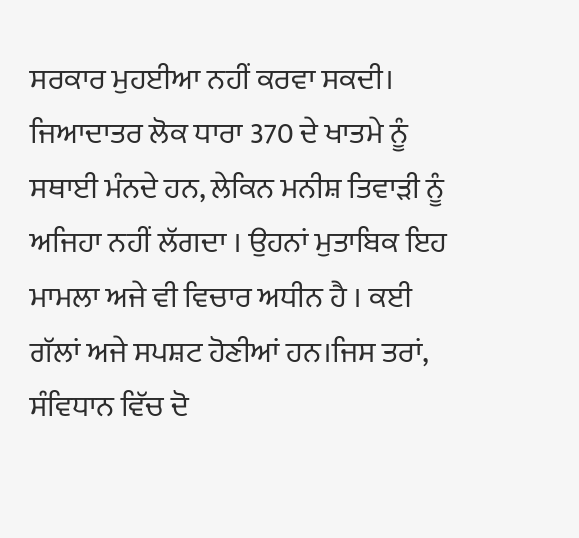ਸਰਕਾਰ ਮੁਹਈਆ ਨਹੀਂ ਕਰਵਾ ਸਕਦੀ। ਜਿਆਦਾਤਰ ਲੋਕ ਧਾਰਾ 370 ਦੇ ਖਾਤਮੇ ਨੂੰ ਸਥਾਈ ਮੰਨਦੇ ਹਨ, ਲੇਕਿਨ ਮਨੀਸ਼ ਤਿਵਾੜੀ ਨੂੰ ਅਜਿਹਾ ਨਹੀਂ ਲੱਗਦਾ । ਉਹਨਾਂ ਮੁਤਾਬਿਕ ਇਹ ਮਾਮਲਾ ਅਜੇ ਵੀ ਵਿਚਾਰ ਅਧੀਨ ਹੈ । ਕਈ ਗੱਲਾਂ ਅਜੇ ਸਪਸ਼ਟ ਹੋਣੀਆਂ ਹਨ।ਜਿਸ ਤਰਾਂ, ਸੰਵਿਧਾਨ ਵਿੱਚ ਦੋ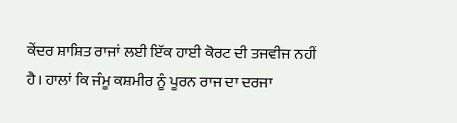ਕੇਂਦਰ ਸ਼ਾਸ਼ਿਤ ਰਾਜਾਂ ਲਈ ਇੱਕ ਹਾਈ ਕੋਰਟ ਦੀ ਤਜਵੀਜ ਨਹੀਂ ਹੈ। ਹਾਲਾਂ ਕਿ ਜੰਮੂ ਕਸ਼ਮੀਰ ਨੂੰ ਪੂਰਨ ਰਾਜ ਦਾ ਦਰਜਾ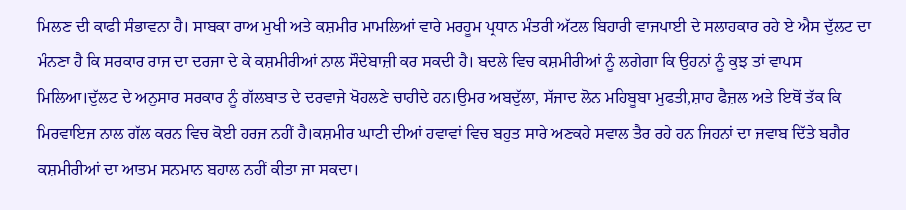ਮਿਲਣ ਦੀ ਕਾਫੀ ਸੰਭਾਵਨਾ ਹੈ। ਸਾਬਕਾ ਰਾਅ ਮੁਖੀ ਅਤੇ ਕਸ਼ਮੀਰ ਮਾਮਲਿਆਂ ਵਾਰੇ ਮਰਹੂਮ ਪ੍ਰਧਾਨ ਮੰਤਰੀ ਅੱਟਲ ਬਿਹਾਰੀ ਵਾਜਪਾਈ ਦੇ ਸਲਾਹਕਾਰ ਰਹੇ ਏ ਐਸ ਦੁੱਲਟ ਦਾ ਮੰਨਣਾ ਹੈ ਕਿ ਸਰਕਾਰ ਰਾਜ ਦਾ ਦਰਜਾ ਦੇ ਕੇ ਕਸ਼ਮੀਰੀਆਂ ਨਾਲ ਸੌਦੇਬਾਜ਼ੀ ਕਰ ਸਕਦੀ ਹੈ। ਬਦਲੇ ਵਿਚ ਕਸ਼ਮੀਰੀਆਂ ਨੂੰ ਲਗੇਗਾ ਕਿ ਉਹਨਾਂ ਨੂੰ ਕੁਝ ਤਾਂ ਵਾਪਸ ਮਿਲਿਆ।ਦੁੱਲਟ ਦੇ ਅਨੁਸਾਰ ਸਰਕਾਰ ਨੂੰ ਗੱਲਬਾਤ ਦੇ ਦਰਵਾਜੇ ਖੋਹਲਣੇ ਚਾਹੀਦੇ ਹਨ।ਉਮਰ ਅਬਦੁੱਲਾ, ਸੱਜਾਦ ਲੋਨ ਮਹਿਬੂਬਾ ਮੁਫਤੀ,ਸ਼ਾਹ ਫੈਜ਼ਲ ਅਤੇ ਇਥੋਂ ਤੱਕ ਕਿ ਮਿਰਵਾਇਜ ਨਾਲ ਗੱਲ ਕਰਨ ਵਿਚ ਕੋਈ ਹਰਜ ਨਹੀਂ ਹੈ।ਕਸ਼ਮੀਰ ਘਾਟੀ ਦੀਆਂ ਹਵਾਵਾਂ ਵਿਚ ਬਹੁਤ ਸਾਰੇ ਅਣਕਹੇ ਸਵਾਲ ਤੈਰ ਰਹੇ ਹਨ ਜਿਹਨਾਂ ਦਾ ਜਵਾਬ ਦਿੱਤੇ ਬਗੈਰ ਕਸ਼ਮੀਰੀਆਂ ਦਾ ਆਤਮ ਸਨਮਾਨ ਬਹਾਲ ਨਹੀਂ ਕੀਤਾ ਜਾ ਸਕਦਾ।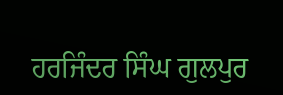ਹਰਜਿੰਦਰ ਸਿੰਘ ਗੁਲਪੁਰ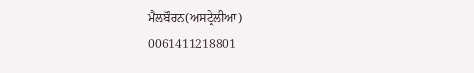ਮੈਲਬੌਰਨ(ਅਸਟ੍ਰੇਲੀਆ)
0061411218801